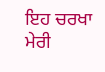ਇਹ ਚਰਖਾ ਮੇਰੀ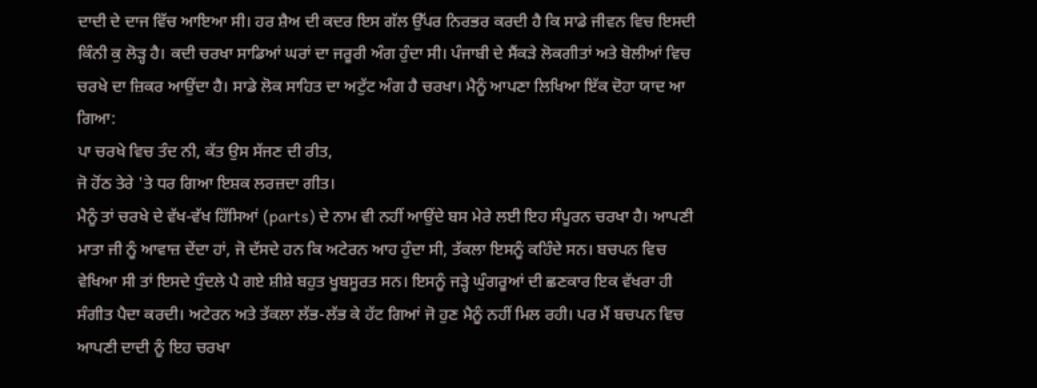ਦਾਦੀ ਦੇ ਦਾਜ ਵਿੱਚ ਆਇਆ ਸੀ। ਹਰ ਸ਼ੈਅ ਦੀ ਕਦਰ ਇਸ ਗੱਲ ਉੱਪਰ ਨਿਰਭਰ ਕਰਦੀ ਹੈ ਕਿ ਸਾਡੇ ਜੀਵਨ ਵਿਚ ਇਸਦੀ ਕਿੰਨੀ ਕੁ ਲੋੜ੍ਹ ਹੈ। ਕਦੀ ਚਰਖਾ ਸਾਡਿਆਂ ਘਰਾਂ ਦਾ ਜਰੂਰੀ ਅੰਗ ਹੁੰਦਾ ਸੀ। ਪੰਜਾਬੀ ਦੇ ਸੈਂਕੜੇ ਲੋਕਗੀਤਾਂ ਅਤੇ ਬੋਲੀਆਂ ਵਿਚ ਚਰਖੇ ਦਾ ਜ਼ਿਕਰ ਆਉਂਦਾ ਹੈ। ਸਾਡੇ ਲੋਕ ਸਾਹਿਤ ਦਾ ਅਟੁੱਟ ਅੰਗ ਹੈ ਚਰਖਾ। ਮੈਨੂੰ ਆਪਣਾ ਲਿਖਿਆ ਇੱਕ ਦੋਹਾ ਯਾਦ ਆ ਗਿਆ:
ਪਾ ਚਰਖੇ ਵਿਚ ਤੰਦ ਨੀ, ਕੱਤ ਉਸ ਸੱਜਣ ਦੀ ਰੀਤ,
ਜੋ ਹੋਂਠ ਤੇਰੇ 'ਤੇ ਧਰ ਗਿਆ ਇਸ਼ਕ ਲਰਜ਼ਦਾ ਗੀਤ।
ਮੈਨੂੰ ਤਾਂ ਚਰਖੇ ਦੇ ਵੱਖ-ਵੱਖ ਹਿੱਸਿਆਂ (parts) ਦੇ ਨਾਮ ਵੀ ਨਹੀਂ ਆਉਂਦੇ ਬਸ ਮੇਰੇ ਲਈ ਇਹ ਸੰਪੂਰਨ ਚਰਖਾ ਹੈ। ਆਪਣੀ ਮਾਤਾ ਜੀ ਨੂੰ ਆਵਾਜ਼ ਦੇਂਦਾ ਹਾਂ, ਜੋ ਦੱਸਦੇ ਹਨ ਕਿ ਅਟੇਰਨ ਆਹ ਹੁੰਦਾ ਸੀ, ਤੱਕਲਾ ਇਸਨੂੰ ਕਹਿੰਦੇ ਸਨ। ਬਚਪਨ ਵਿਚ ਵੇਖਿਆ ਸੀ ਤਾਂ ਇਸਦੇ ਧੁੰਦਲੇ ਪੈ ਗਏ ਸ਼ੀਸ਼ੇ ਬਹੁਤ ਖੂਬਸੂਰਤ ਸਨ। ਇਸਨੂੰ ਜੜ੍ਹੇ ਘੁੰਗਰੂਆਂ ਦੀ ਛਣਕਾਰ ਇਕ ਵੱਖਰਾ ਹੀ ਸੰਗੀਤ ਪੈਦਾ ਕਰਦੀ। ਅਟੇਰਨ ਅਤੇ ਤੱਕਲਾ ਲੱਭ-ਲੱਭ ਕੇ ਹੱਟ ਗਿਆਂ ਜੋ ਹੁਣ ਮੈਨੂੰ ਨਹੀਂ ਮਿਲ ਰਹੀ। ਪਰ ਮੈਂ ਬਚਪਨ ਵਿਚ ਆਪਣੀ ਦਾਦੀ ਨੂੰ ਇਹ ਚਰਖਾ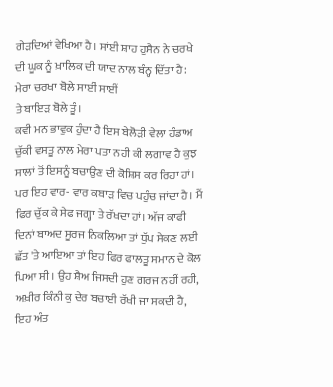ਗੇੜਦਿਆਂ ਵੇਖਿਆ ਹੈ। ਸਾਂਈ ਸ਼ਾਹ ਹੁਸੈਨ ਨੇ ਚਰਖੇ ਦੀ ਘੂਕ ਨੂੰ ਖ਼ਾਲਿਕ ਦੀ ਯਾਦ ਨਾਲ ਬੰਨ੍ਹ ਦਿੱਤਾ ਹੈ:
ਮੇਰਾ ਚਰਖਾ ਬੋਲੇ ਸਾਈਂ ਸਾਈਂ
ਤੇ ਬਾਇੜ ਬੋਲੇ ਤੂੰ।
ਕਵੀ ਮਨ ਭਾਵੁਕ ਹੁੰਦਾ ਹੈ ਇਸ ਬੇਲੋੜੀ ਵੇਲਾ ਹੰਡਾਅ ਚੁੱਕੀ ਵਸਤੂ ਨਾਲ ਮੇਰਾ ਪਤਾ ਨਹੀ ਕੀ ਲਗਾਵ ਹੈ ਕੁਝ ਸਾਲਾਂ ਤੋਂ ਇਸਨੂੰ ਬਚਾਉਣ ਦੀ ਕੋਸ਼ਿਸ ਕਰ ਰਿਹਾ ਹਾਂ। ਪਰ ਇਹ ਵਾਰ- ਵਾਰ ਕਬਾੜ ਵਿਚ ਪਹੁੰਚ ਜਾਂਦਾ ਹੈ। ਮੈਂ ਫਿਰ ਚੁੱਕ ਕੇ ਸੇਫ ਜਗ੍ਹਾ ਤੇ ਰੱਖਦਾ ਹਾਂ। ਅੱਜ ਕਾਫੀ ਦਿਨਾਂ ਬਾਅਦ ਸੂਰਜ ਨਿਕਲਿਆ ਤਾਂ ਧੁੱਪ ਸੇਕਣ ਲਈ ਛੱਤ 'ਤੇ ਆਇਆ ਤਾਂ ਇਹ ਫਿਰ ਫਾਲਤੂ ਸਮਾਨ ਦੇ ਕੋਲ ਪਿਆ ਸੀ। ਉਹ ਸ਼ੈਅ ਜਿਸਦੀ ਹੁਣ ਗਰਜ ਨਹੀਂ ਰਹੀ, ਅਖ਼ੀਰ ਕਿੰਨੀ ਕੁ ਦੇਰ ਬਚਾਈ ਰੱਖੀ ਜਾ ਸਕਦੀ ਹੈ, ਇਹ ਅੰਤ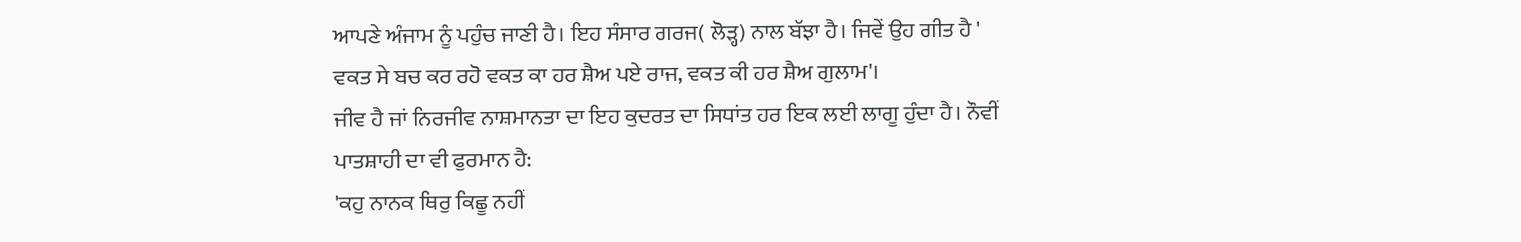ਆਪਣੇ ਅੰਜਾਮ ਨੂੰ ਪਹੁੰਚ ਜਾਣੀ ਹੈ। ਇਹ ਸੰਸਾਰ ਗਰਜ( ਲੋੜ੍ਹ) ਨਾਲ ਬੱਝਾ ਹੈ। ਜਿਵੇਂ ਉਹ ਗੀਤ ਹੈ ' ਵਕਤ ਸੇ ਬਚ ਕਰ ਰਹੋ ਵਕਤ ਕਾ ਹਰ ਸ਼ੈਅ ਪਏ ਰਾਜ, ਵਕਤ ਕੀ ਹਰ ਸ਼ੈਅ ਗੁਲਾਮ'।
ਜੀਵ ਹੈ ਜਾਂ ਨਿਰਜੀਵ ਨਾਸ਼ਮਾਨਤਾ ਦਾ ਇਹ ਕੁਦਰਤ ਦਾ ਸਿਧਾਂਤ ਹਰ ਇਕ ਲਈ ਲਾਗੂ ਹੁੰਦਾ ਹੈ। ਨੌਵੀਂ ਪਾਤਸ਼ਾਹੀ ਦਾ ਵੀ ਫੁਰਮਾਨ ਹੈ:
'ਕਹੁ ਨਾਨਕ ਥਿਰੁ ਕਿਛੂ ਨਹੀਂ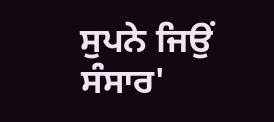ਸੁਪਨੇ ਜਿਉਂ ਸੰਸਾਰ'